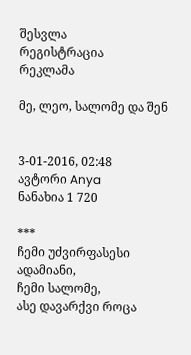შესვლა
რეგისტრაცია
რეკლამა

მე, ლეო, სალომე და შენ


3-01-2016, 02:48
ავტორი Anya
ნანახია 1 720

***
ჩემი უძვირფასესი ადამიანი,
ჩემი სალომე,
ასე დავარქვი როცა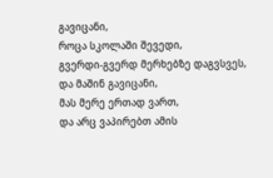გავიცანი,
როცა სკოლაში შევედი,
გვერდი-გვერდ მერხებზე დაგვსვეს,
და მაშინ გავიცანი,
მას მერე ერთად ვართ,
და არც ვაპირებთ ამის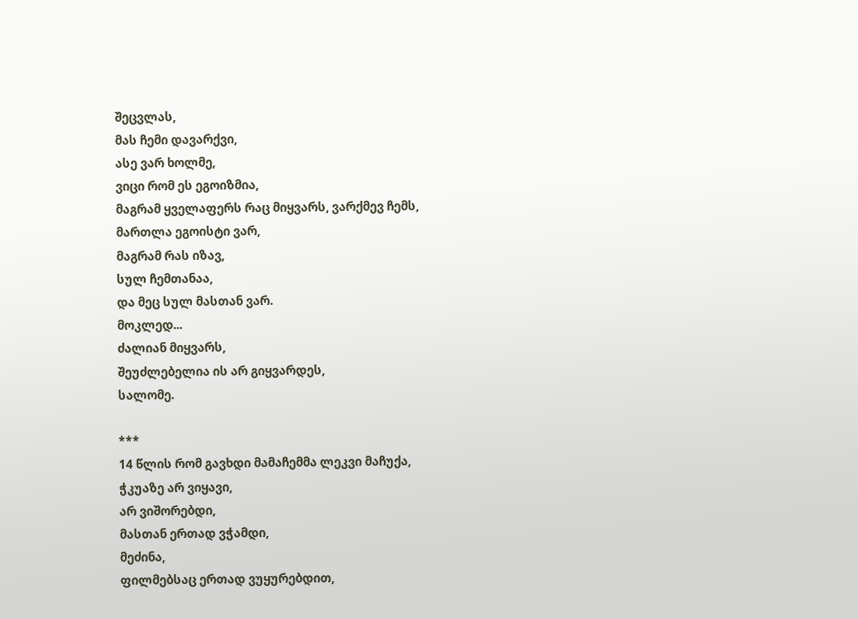შეცვლას,
მას ჩემი დავარქვი,
ასე ვარ ხოლმე,
ვიცი რომ ეს ეგოიზმია,
მაგრამ ყველაფერს რაც მიყვარს, ვარქმევ ჩემს,
მართლა ეგოისტი ვარ,
მაგრამ რას იზავ,
სულ ჩემთანაა,
და მეც სულ მასთან ვარ.
მოკლედ...
ძალიან მიყვარს,
შეუძლებელია ის არ გიყვარდეს,
სალომე.

***
14 წლის რომ გავხდი მამაჩემმა ლეკვი მაჩუქა,
ჭკუაზე არ ვიყავი,
არ ვიშორებდი,
მასთან ერთად ვჭამდი,
მეძინა,
ფილმებსაც ერთად ვუყურებდით,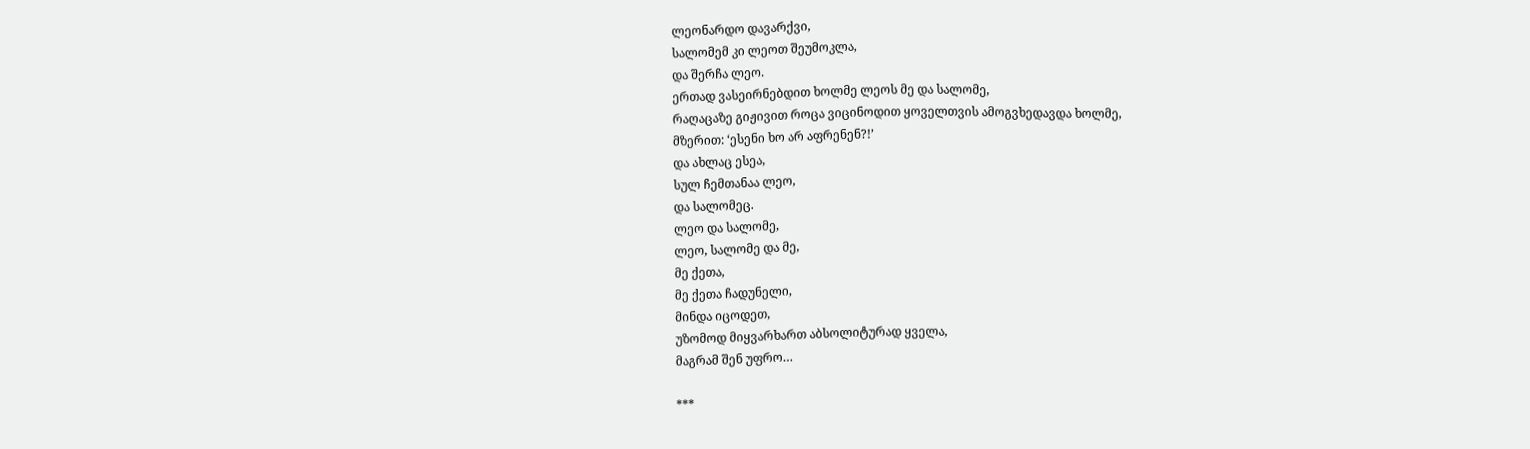ლეონარდო დავარქვი,
სალომემ კი ლეოთ შეუმოკლა,
და შერჩა ლეო.
ერთად ვასეირნებდით ხოლმე ლეოს მე და სალომე,
რაღაცაზე გიჟივით როცა ვიცინოდით ყოველთვის ამოგვხედავდა ხოლმე,
მზერით: ‘ესენი ხო არ აფრენენ?!’
და ახლაც ესეა,
სულ ჩემთანაა ლეო,
და სალომეც.
ლეო და სალომე,
ლეო, სალომე და მე,
მე ქეთა,
მე ქეთა ჩადუნელი,
მინდა იცოდეთ,
უზომოდ მიყვარხართ აბსოლიტურად ყველა,
მაგრამ შენ უფრო…

***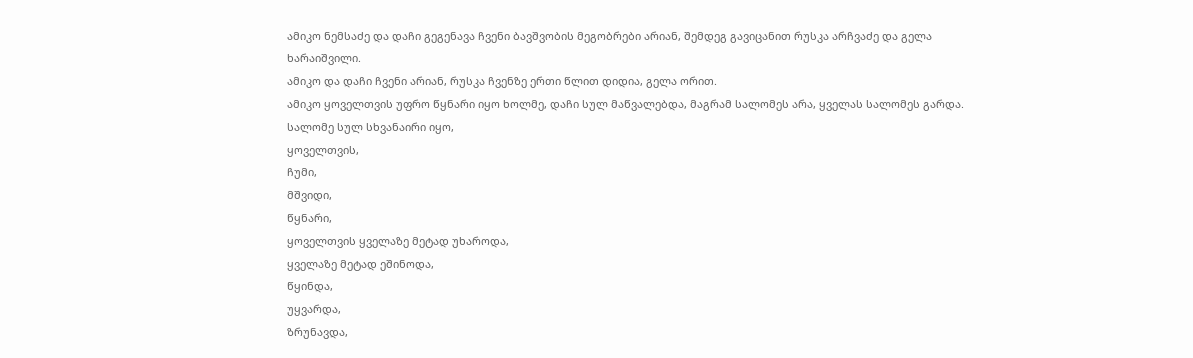ამიკო ნემსაძე და დაჩი გეგენავა ჩვენი ბავშვობის მეგობრები არიან, შემდეგ გავიცანით რუსკა არჩვაძე და გელა ხარაიშვილი.
ამიკო და დაჩი ჩვენი არიან, რუსკა ჩვენზე ერთი წლით დიდია, გელა ორით.
ამიკო ყოველთვის უფრო წყნარი იყო ხოლმე, დაჩი სულ მაწვალებდა, მაგრამ სალომეს არა, ყველას სალომეს გარდა.
სალომე სულ სხვანაირი იყო,
ყოველთვის,
ჩუმი,
მშვიდი,
წყნარი,
ყოველთვის ყველაზე მეტად უხაროდა,
ყველაზე მეტად ეშინოდა,
წყინდა,
უყვარდა,
ზრუნავდა,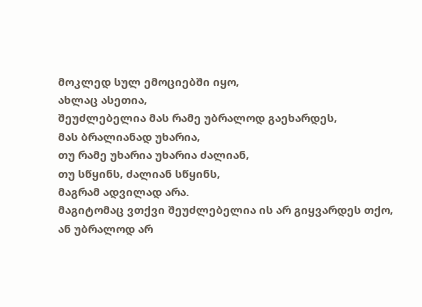მოკლედ სულ ემოციებში იყო,
ახლაც ასეთია,
შეუძლებელია მას რამე უბრალოდ გაეხარდეს,
მას ბრალიანად უხარია,
თუ რამე უხარია უხარია ძალიან,
თუ სწყინს, ძალიან სწყინს,
მაგრამ ადვილად არა.
მაგიტომაც ვთქვი შეუძლებელია ის არ გიყვარდეს თქო,
ან უბრალოდ არ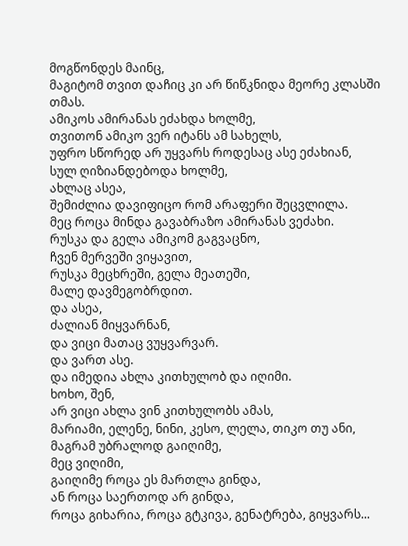მოგწონდეს მაინც,
მაგიტომ თვით დაჩიც კი არ წიწკნიდა მეორე კლასში თმას.
ამიკოს ამირანას ეძახდა ხოლმე,
თვითონ ამიკო ვერ იტანს ამ სახელს,
უფრო სწორედ არ უყვარს როდესაც ასე ეძახიან,
სულ ღიზიანდებოდა ხოლმე,
ახლაც ასეა,
შემიძლია დავიფიცო რომ არაფერი შეცვლილა.
მეც როცა მინდა გავაბრაზო ამირანას ვეძახი.
რუსკა და გელა ამიკომ გაგვაცნო,
ჩვენ მერვეში ვიყავით,
რუსკა მეცხრეში, გელა მეათეში,
მალე დავმეგობრდით.
და ასეა,
ძალიან მიყვარნან,
და ვიცი მათაც ვუყვარვარ.
და ვართ ასე.
და იმედია ახლა კითხულობ და იღიმი.
ხოხო, შენ,
არ ვიცი ახლა ვინ კითხულობს ამას,
მარიამი, ელენე, ნინი, კესო, ლელა, თიკო თუ ანი,
მაგრამ უბრალოდ გაიღიმე,
მეც ვიღიმი,
გაიღიმე როცა ეს მართლა გინდა,
ან როცა საერთოდ არ გინდა,
როცა გიხარია, როცა გტკივა, გენატრება, გიყვარს...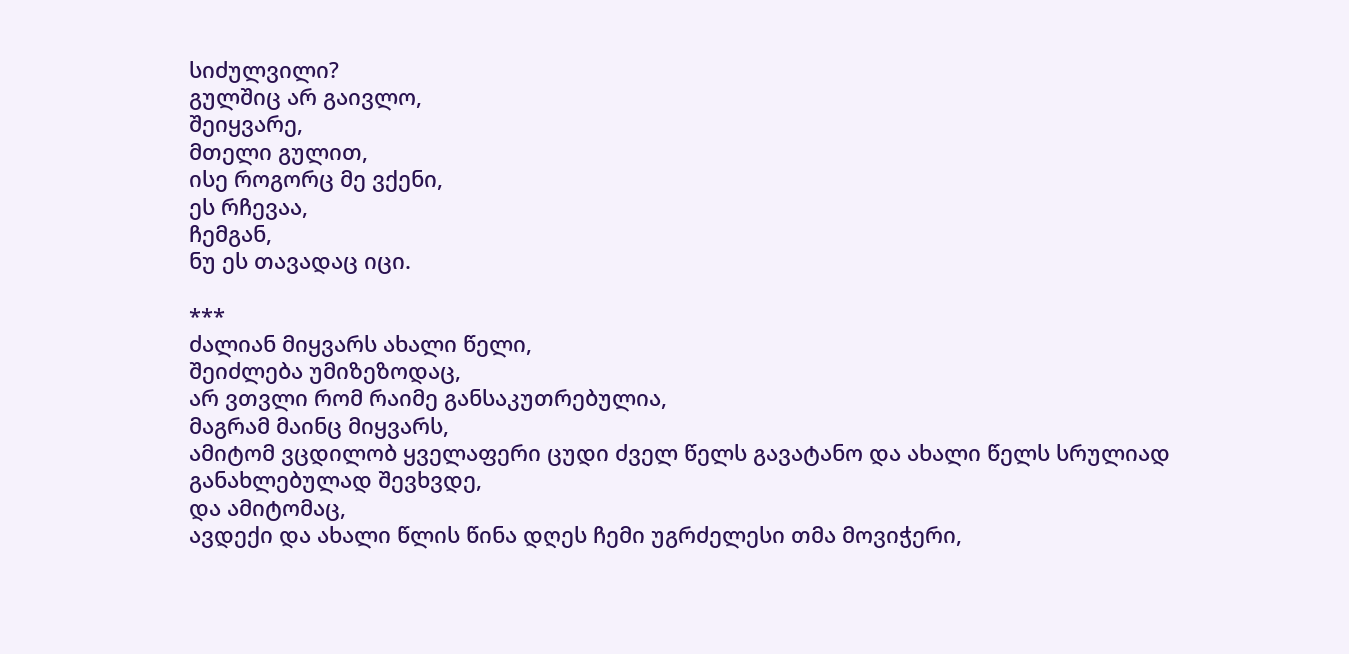სიძულვილი?
გულშიც არ გაივლო,
შეიყვარე,
მთელი გულით,
ისე როგორც მე ვქენი,
ეს რჩევაა,
ჩემგან,
ნუ ეს თავადაც იცი.

***
ძალიან მიყვარს ახალი წელი,
შეიძლება უმიზეზოდაც,
არ ვთვლი რომ რაიმე განსაკუთრებულია,
მაგრამ მაინც მიყვარს,
ამიტომ ვცდილობ ყველაფერი ცუდი ძველ წელს გავატანო და ახალი წელს სრულიად განახლებულად შევხვდე,
და ამიტომაც,
ავდექი და ახალი წლის წინა დღეს ჩემი უგრძელესი თმა მოვიჭერი,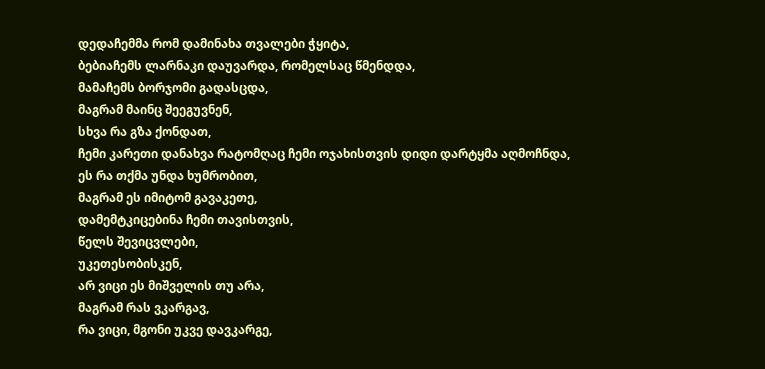დედაჩემმა რომ დამინახა თვალები ჭყიტა,
ბებიაჩემს ლარნაკი დაუვარდა, რომელსაც წმენდდა,
მამაჩემს ბორჯომი გადასცდა,
მაგრამ მაინც შეეგუვნენ,
სხვა რა გზა ქონდათ,
ჩემი კარეთი დანახვა რატომღაც ჩემი ოჯახისთვის დიდი დარტყმა აღმოჩნდა,
ეს რა თქმა უნდა ხუმრობით,
მაგრამ ეს იმიტომ გავაკეთე,
დამემტკიცებინა ჩემი თავისთვის,
წელს შევიცვლები,
უკეთესობისკენ,
არ ვიცი ეს მიშველის თუ არა,
მაგრამ რას ვკარგავ,
რა ვიცი, მგონი უკვე დავკარგე,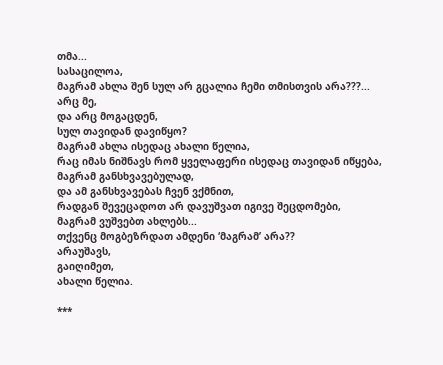თმა...
სასაცილოა,
მაგრამ ახლა შენ სულ არ გცალია ჩემი თმისთვის არა???...
არც მე,
და არც მოგაცდენ,
სულ თავიდან დავიწყო?
მაგრამ ახლა ისედაც ახალი წელია,
რაც იმას ნიშნავს რომ ყველაფერი ისედაც თავიდან იწყება,
მაგრამ განსხვავებულად,
და ამ განსხვავებას ჩვენ ვქმნით,
რადგან შევეცადოთ არ დავუშვათ იგივე შეცდომები,
მაგრამ ვუშვებთ ახლებს...
თქვენც მოგბეზრდათ ამდენი ‘მაგრამ’ არა??
არაუშავს,
გაიღიმეთ,
ახალი წელია.

***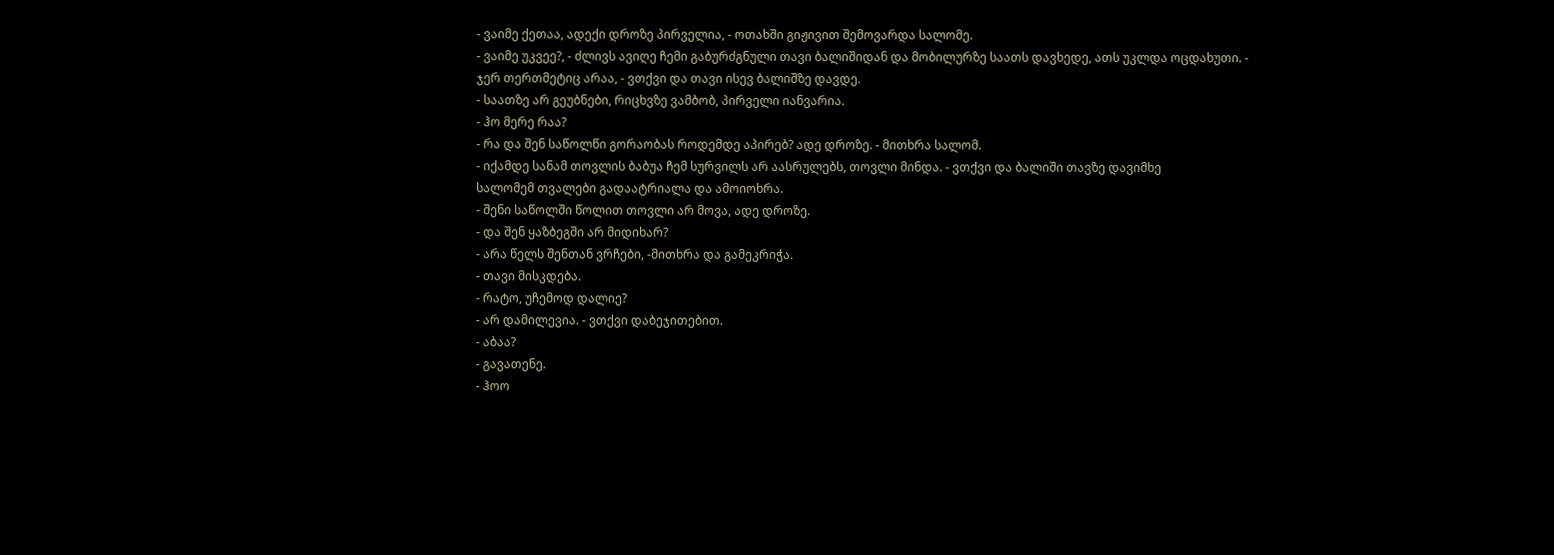- ვაიმე ქეთაა, ადექი დროზე პირველია, - ოთახში გიჟივით შემოვარდა სალომე.
- ვაიმე უკვეე?, - ძლივს ავიღე ჩემი გაბურძგნული თავი ბალიშიდან და მობილურზე საათს დავხედე, ათს უკლდა ოცდახუთი. - ჯერ თერთმეტიც არაა, - ვთქვი და თავი ისევ ბალიშზე დავდე.
- საათზე არ გეუბნები, რიცხვზე ვამბობ, პირველი იანვარია.
- ჰო მერე რაა?
- რა და შენ საწოლწი გორაობას როდემდე აპირებ? ადე დროზე. - მითხრა სალომ.
- იქამდე სანამ თოვლის ბაბუა ჩემ სურვილს არ აასრულებს, თოვლი მინდა. - ვთქვი და ბალიში თავზე დავიმხე
სალომემ თვალები გადაატრიალა და ამოიოხრა.
- შენი საწოლში წოლით თოვლი არ მოვა, ადე დროზე.
- და შენ ყაზბეგში არ მიდიხარ?
- არა წელს შენთან ვრჩები, -მითხრა და გამეკრიჭა.
- თავი მისკდება.
- რატო, უჩემოდ დალიე?
- არ დამილევია. - ვთქვი დაბეჯითებით.
- აბაა?
- გავათენე.
- ჰოო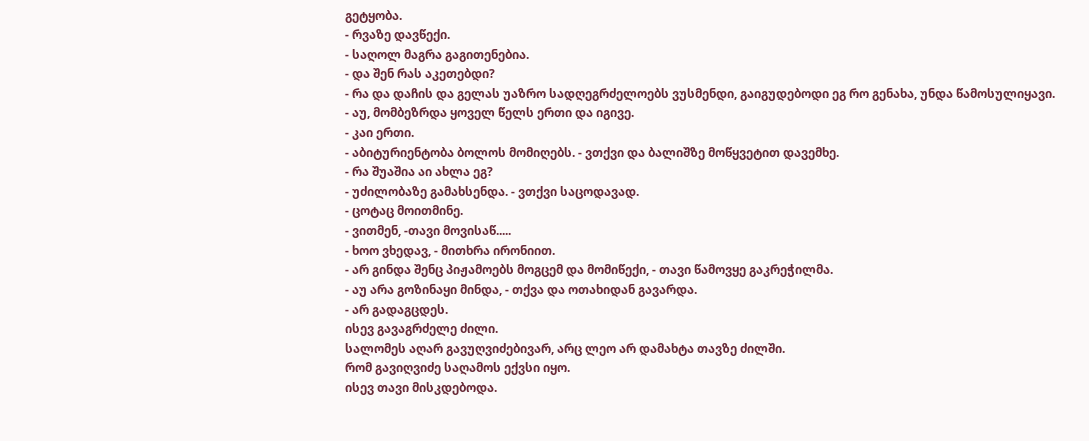გეტყობა.
- რვაზე დავწექი.
- საღოლ მაგრა გაგითენებია.
- და შენ რას აკეთებდი?
- რა და დაჩის და გელას უაზრო სადღეგრძელოებს ვუსმენდი, გაიგუდებოდი ეგ რო გენახა, უნდა წამოსულიყავი.
- აუ, მომბეზრდა ყოველ წელს ერთი და იგივე.
- კაი ერთი.
- აბიტურიენტობა ბოლოს მომიღებს. - ვთქვი და ბალიშზე მოწყვეტით დავემხე.
- რა შუაშია აი ახლა ეგ?
- უძილობაზე გამახსენდა. - ვთქვი საცოდავად.
- ცოტაც მოითმინე.
- ვითმენ, -თავი მოვისაწ.....
- ხოო ვხედავ, - მითხრა ირონიით.
- არ გინდა შენც პიჟამოებს მოგცემ და მომიწექი, - თავი წამოვყე გაკრეჭილმა.
- აუ არა გოზინაყი მინდა, - თქვა და ოთახიდან გავარდა.
- არ გადაგცდეს.
ისევ გავაგრძელე ძილი.
სალომეს აღარ გავუღვიძებივარ, არც ლეო არ დამახტა თავზე ძილში.
რომ გავიღვიძე საღამოს ექვსი იყო.
ისევ თავი მისკდებოდა.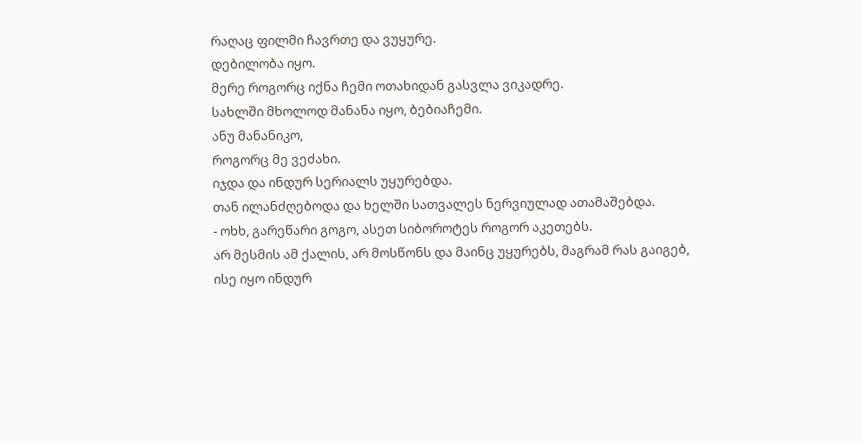რაღაც ფილმი ჩავრთე და ვუყურე.
დებილობა იყო.
მერე როგორც იქნა ჩემი ოთახიდან გასვლა ვიკადრე.
სახლში მხოლოდ მანანა იყო, ბებიაჩემი.
ანუ მანანიკო,
როგორც მე ვეძახი.
იჯდა და ინდურ სერიალს უყურებდა.
თან ილანძღებოდა და ხელში სათვალეს ნერვიულად ათამაშებდა.
- ოხხ, გარეწარი გოგო, ასეთ სიბოროტეს როგორ აკეთებს.
არ მესმის ამ ქალის, არ მოსწონს და მაინც უყურებს, მაგრამ რას გაიგებ,
ისე იყო ინდურ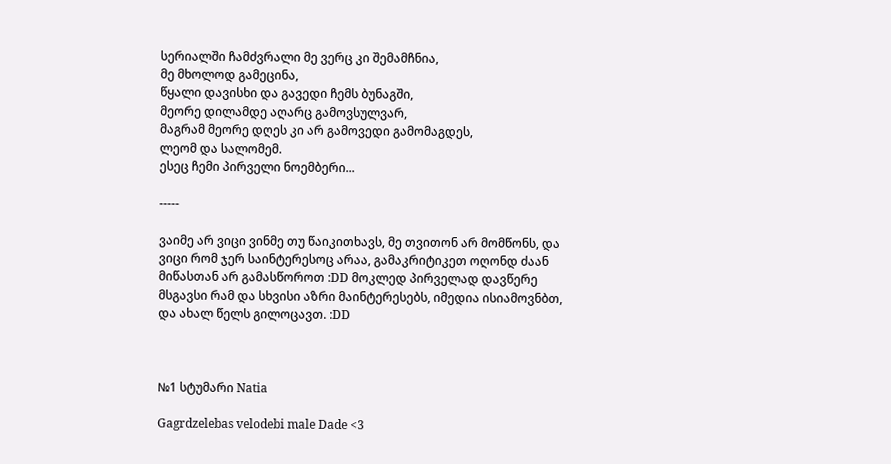სერიალში ჩამძვრალი მე ვერც კი შემამჩნია,
მე მხოლოდ გამეცინა,
წყალი დავისხი და გავედი ჩემს ბუნაგში,
მეორე დილამდე აღარც გამოვსულვარ,
მაგრამ მეორე დღეს კი არ გამოვედი გამომაგდეს,
ლეომ და სალომემ.
ესეც ჩემი პირველი ნოემბერი...

-----

ვაიმე არ ვიცი ვინმე თუ წაიკითხავს, მე თვითონ არ მომწონს, და ვიცი რომ ჯერ საინტერესოც არაა, გამაკრიტიკეთ ოღონდ ძაან მიწასთან არ გამასწოროთ :DD მოკლედ პირველად დავწერე მსგავსი რამ და სხვისი აზრი მაინტერესებს, იმედია ისიამოვნბთ, და ახალ წელს გილოცავთ. :DD



№1 სტუმარი Natia

Gagrdzelebas velodebi male Dade <3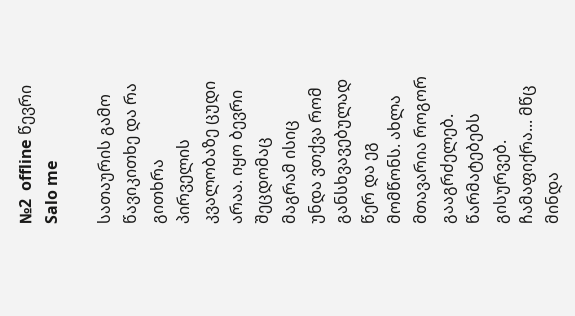№2  offline წევრი Salo me

სათაურის გამო წავიკითხე და რა გითხრა პირველის კვალობაზე ცუდი არაა. იყო ბევრი შეცდომაც მაგრამ ისიც უნდა ვთქვა რომ განსხვავებულად წერ და ეგ მომწონს. ახლა მთავარია როგორ გააგრძელებ. წარმატებებს გისურვებ. ჩამაფიქრა... მწც მინდა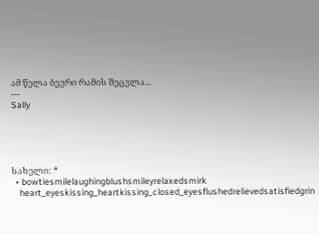ამ წელა ბევრი რამის შეცვლა...
---
Sally





სახელი: *
  • bowtiesmilelaughingblushsmileyrelaxedsmirk
    heart_eyeskissing_heartkissing_closed_eyesflushedrelievedsatisfiedgrin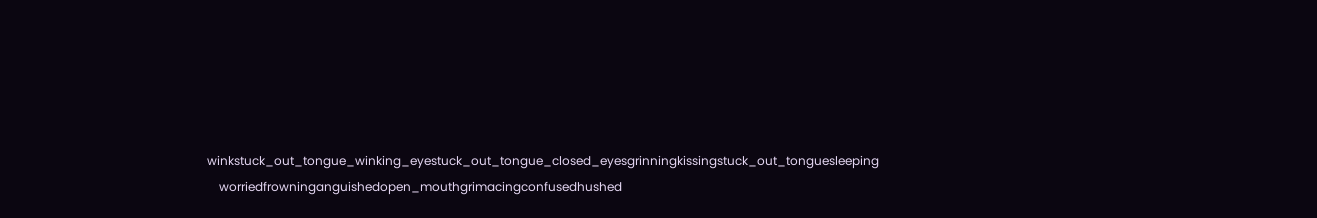winkstuck_out_tongue_winking_eyestuck_out_tongue_closed_eyesgrinningkissingstuck_out_tonguesleeping
    worriedfrowninganguishedopen_mouthgrimacingconfusedhushed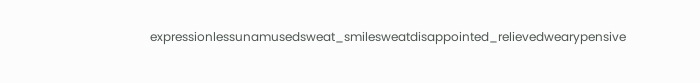expressionlessunamusedsweat_smilesweatdisappointed_relievedwearypensive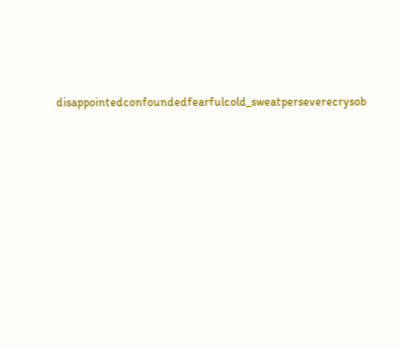disappointedconfoundedfearfulcold_sweatperseverecrysob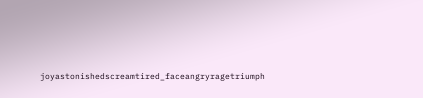joyastonishedscreamtired_faceangryragetriumph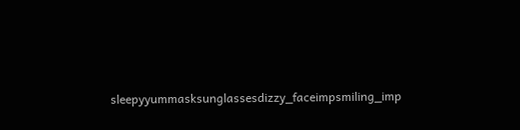sleepyyummasksunglassesdizzy_faceimpsmiling_imp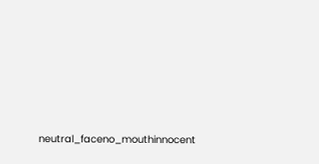neutral_faceno_mouthinnocent